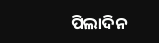ପିଲାଦିନ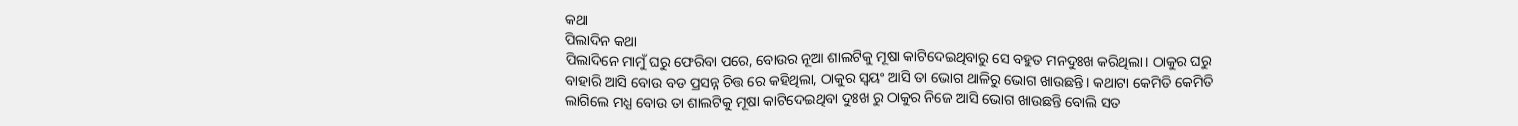କଥା
ପିଲାଦିନ କଥା
ପିଲାଦିନେ ମାମୁଁ ଘରୁ ଫେରିବା ପରେ, ବୋଉର ନୂଆ ଶାଲଟିକୁ ମୂଷା କାଟିଦେଇଥିବାରୁ ସେ ବହୁତ ମନଦୁଃଖ କରିଥିଲା। ଠାକୁର ଘରୁ ବାହାରି ଆସି ବୋଉ ବଡ ପ୍ରସନ୍ନ ଚିତ୍ତ ରେ କହିଥିଲା, ଠାକୁର ସ୍ଵୟଂ ଆସି ତା ଭୋଗ ଥାଳିରୁ ଭୋଗ ଖାଉଛନ୍ତି। କଥାଟା କେମିତି କେମିତି ଲାଗିଲେ ମଧ୍ଯ ବୋଉ ତା ଶାଲଟିକୁ ମୂଷା କାଟିଦେଇଥିବା ଦୁଃଖ ରୁ ଠାକୁର ନିଜେ ଆସି ଭୋଗ ଖାଉଛନ୍ତି ବୋଲି ସତ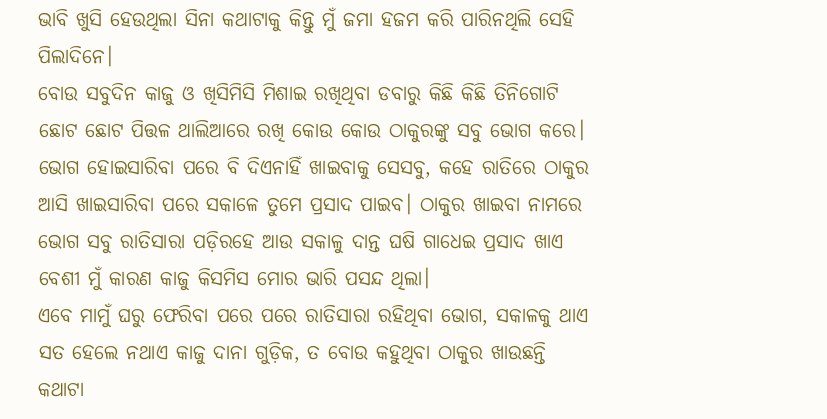ଭାବି ଖୁସି ହେଉଥିଲା ସିନା କଥାଟାକୁ କିନ୍ତୁ ମୁଁ ଜମା ହଜମ କରି ପାରିନଥିଲି ସେହି ପିଲାଦିନେ।
ବୋଉ ସବୁଦିନ କାଜୁ ଓ ଖିସିମିସି ମିଶାଇ ରଖିଥିବା ଡବାରୁ କିଛି କିଛି ତିନିଗୋଟି ଛୋଟ ଛୋଟ ପିତ୍ତଳ ଥାଲିଆରେ ରଖି କୋଉ କୋଉ ଠାକୁରଙ୍କୁ ସବୁ ଭୋଗ କରେ। ଭୋଗ ହୋଇସାରିବା ପରେ ବି ଦିଏନାହିଁ ଖାଇବାକୁ ସେସବୁ, କହେ ରାତିରେ ଠାକୁର ଆସି ଖାଇସାରିବା ପରେ ସକାଳେ ତୁମେ ପ୍ରସାଦ ପାଇବ। ଠାକୁର ଖାଇବା ନାମରେ ଭୋଗ ସବୁ ରାତିସାରା ପଡ଼ିରହେ ଆଉ ସକାଳୁ ଦାନ୍ତ ଘଷି ଗାଧେଇ ପ୍ରସାଦ ଖାଏ ବେଶୀ ମୁଁ କାରଣ କାଜୁ କିସମିସ ମୋର ଭାରି ପସନ୍ଦ ଥିଲା।
ଏବେ ମାମୁଁ ଘରୁ ଫେରିବା ପରେ ପରେ ରାତିସାରା ରହିଥିବା ଭୋଗ, ସକାଳକୁ ଥାଏ ସତ ହେଲେ ନଥାଏ କାଜୁ ଦାନା ଗୁଡ଼ିକ, ତ ବୋଉ କହୁଥିବା ଠାକୁର ଖାଉଛନ୍ତି କଥାଟା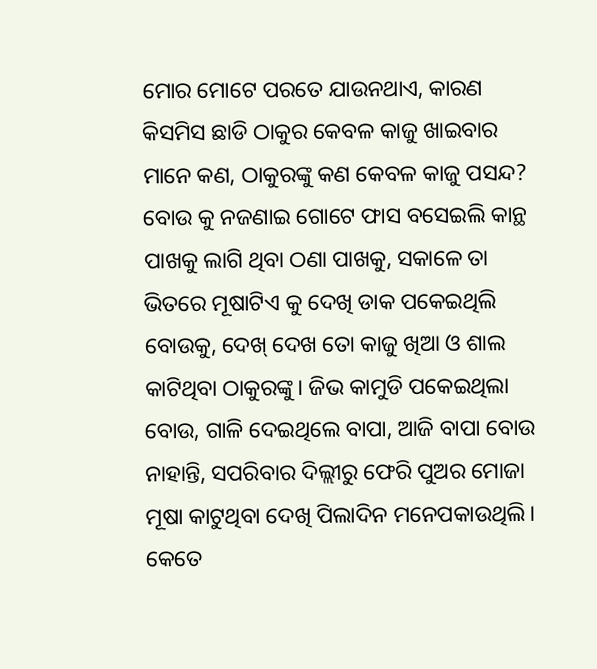ମୋର ମୋଟେ ପରତେ ଯାଉନଥାଏ, କାରଣ କିସମିସ ଛାଡି ଠାକୁର କେବଳ କାଜୁ ଖାଇବାର ମାନେ କଣ, ଠାକୁରଙ୍କୁ କଣ କେବଳ କାଜୁ ପସନ୍ଦ?
ବୋଉ କୁ ନଜଣାଇ ଗୋଟେ ଫାସ ବସେଇଲି କାନ୍ଥ ପାଖକୁ ଲାଗି ଥିବା ଠଣା ପାଖକୁ, ସକାଳେ ତା ଭିତରେ ମୂଷାଟିଏ କୁ ଦେଖି ଡାକ ପକେଇଥିଲି ବୋଉକୁ, ଦେଖ୍ ଦେଖ ତୋ କାଜୁ ଖିଆ ଓ ଶାଲ କାଟିଥିବା ଠାକୁରଙ୍କୁ। ଜିଭ କାମୁଡି ପକେଇଥିଲା ବୋଉ, ଗାଳି ଦେଇଥିଲେ ବାପା, ଆଜି ବାପା ବୋଉ ନାହାନ୍ତି, ସପରିବାର ଦିଲ୍ଲୀରୁ ଫେରି ପୁଅର ମୋଜା ମୂଷା କାଟୁଥିବା ଦେଖି ପିଲାଦିନ ମନେପକାଉଥିଲି। କେତେ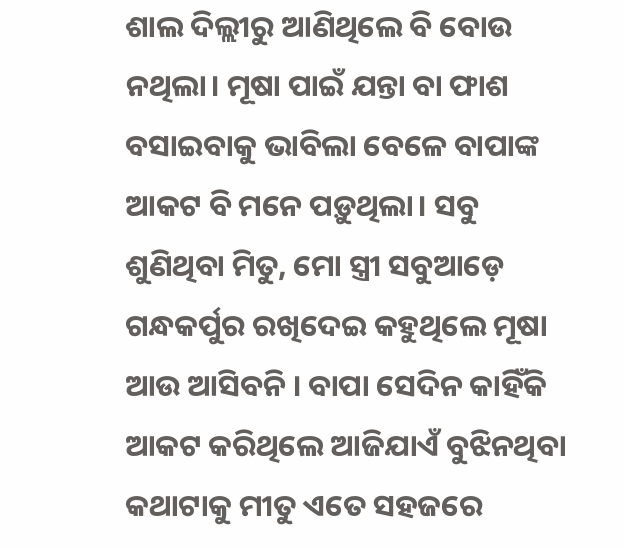ଶାଲ ଦିଲ୍ଲୀରୁ ଆଣିଥିଲେ ବି ବୋଉ ନଥିଲା। ମୂଷା ପାଇଁ ଯନ୍ତା ବା ଫାଶ ବସାଇବାକୁ ଭାବିଲା ବେଳେ ବାପାଙ୍କ ଆକଟ ବି ମନେ ପଡ଼ୁଥିଲା। ସବୁ ଶୁଣିଥିବା ମିତୁ, ମୋ ସ୍ତ୍ରୀ ସବୁଆଡ଼େ ଗନ୍ଧକର୍ପୁର ରଖିଦେଇ କହୁଥିଲେ ମୂଷା ଆଉ ଆସିବନି । ବାପା ସେଦିନ କାହିଁକି ଆକଟ କରିଥିଲେ ଆଜିଯାଏଁ ବୁଝିନଥିବା କଥାଟାକୁ ମୀତୁ ଏତେ ସହଜରେ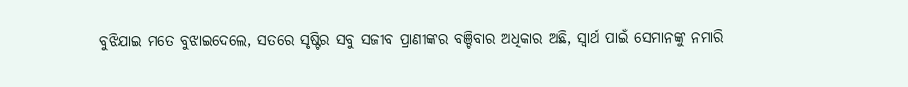ବୁଝିଯାଇ ମତେ ବୁଝାଇଦେଲେ, ସତରେ ସୃଷ୍ଟିର ସବୁ ସଜୀବ ପ୍ରାଣୀଙ୍କର ବଞ୍ଚିବାର ଅଧିକାର ଅଛି, ସ୍ବାର୍ଥ ପାଇଁ ସେମାନଙ୍କୁ ନମାରି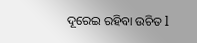ଦୂରେଇ ରହିବା ଉଚିତ l